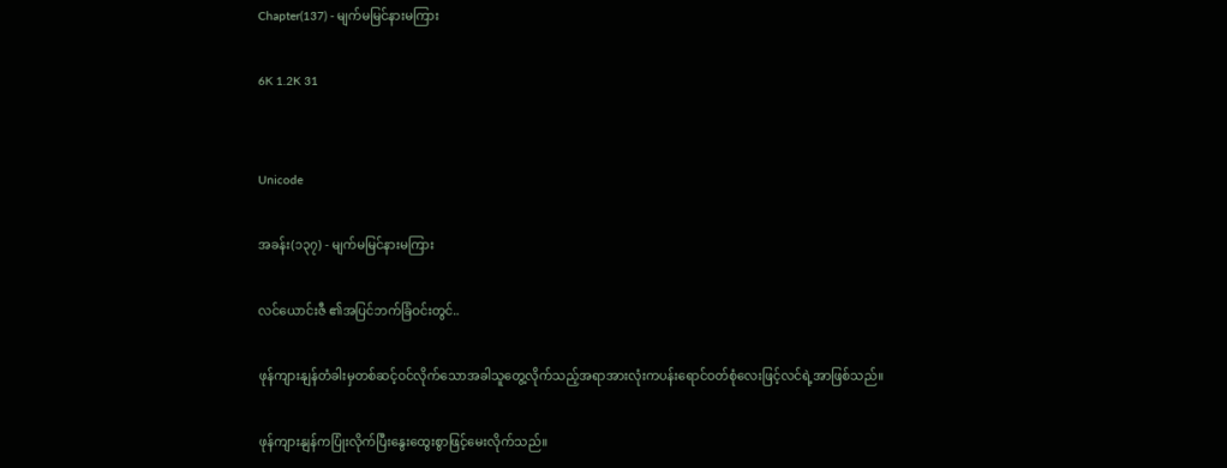Chapter(137) - မျက်မမြင်နားမကြား

6K 1.2K 31


Unicode

အခန်း(၁၃၇) - မျက်မမြင်နားမကြား

လင်ယောင်းဇီ ၏အပြင်ဘက်ခြံဝင်းတွင်..

ဖုန်ကျားနျန်တံခါးမှတစ်ဆင့်ဝင်လိုက်သောအခါသူတွေ့လိုက်သည့်အရာအားလုံးကပန်းရောင်ဝတ်စုံလေးဖြင့်လင်ရဲ့အာဖြစ်သည်။

ဖုန်ကျားနျန်ကပြုံးလိုက်ပြီးနွေးထွေးစွာဖြင့်မေးလိုက်သည်။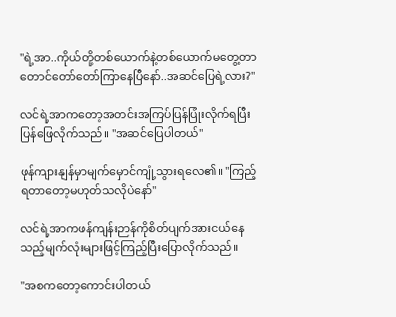"ရဲ့အာ..ကိုယ်တို့တစ်ယောက်နဲ့တစ်ယောက်မတွေ့တာတောင်တော်တော်ကြာနေပြီနော်..အဆင်ပြေရဲ့လား?"

လင်ရဲ့အာကတော့အတင်းအကြပ်ပြန်ပြုံးလိုက်ရပြီးပြန်ဖြေလိုက်သည်။ "အဆင်ပြေပါတယ်"

ဖုန်ကျားနျန်မှာမျက်မှောင်ကျုံ့သွားရလေ၏။ "ကြည့်ရတာတော့မဟုတ်သလိုပဲနော်"

လင်ရဲ့အာကဖန်ကျန်းဉာန်ကိုစိတ်ပျက်အားငယ်နေသည့်မျက်လုံးများဖြင့်ကြည့်ပြီးပြောလိုက်သည်။

"အစကတော့ကောင်းပါတယ်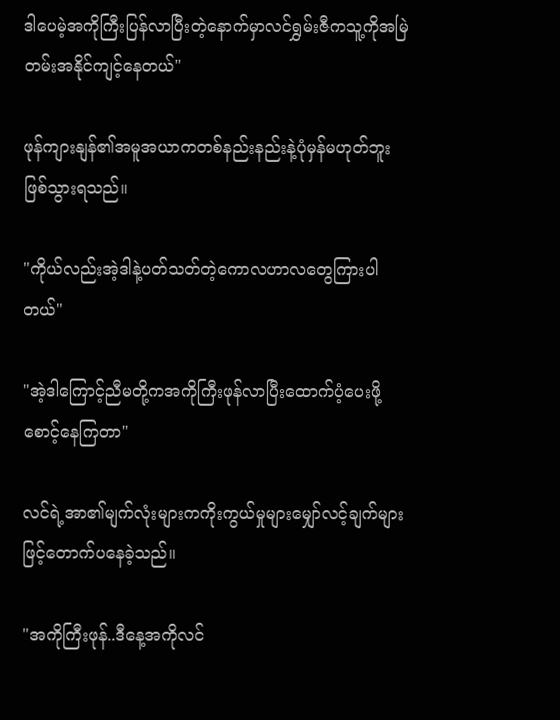ဒါပေမဲ့အကိုကြီးပြန်လာပြီးတဲ့နောက်မှာလင်ရွှမ်းဇီကသူ့ကိုအမြဲတမ်းအနိုင်ကျင့်နေတယ်"

ဖုန်ကျားနျန်၏အမူအယာကတစ်နည်းနည်းနဲ့ပုံမှန်မဟုတ်ဘူးဖြစ်သွားရသည်။

"ကိုယ်လည်းအဲ့ဒါနဲ့ပတ်သတ်တဲ့ကောလဟာလတွေကြားပါတယ်"

"အဲ့ဒါကြောင့်ညီမတို့ကအကိုကြီးဖုန်လာပြီးထောက်ပံ့ပေးဖို့စောင့်နေကြတာ"

လင်ရဲ့အာ၏မျက်လုံးများကကိုးကွယ်မှုများမျှော်လင့်ချက်များဖြင့်တောက်ပနေခဲ့သည်။

"အကိုကြီးဖုန်..ဒီနေ့အကိုလင်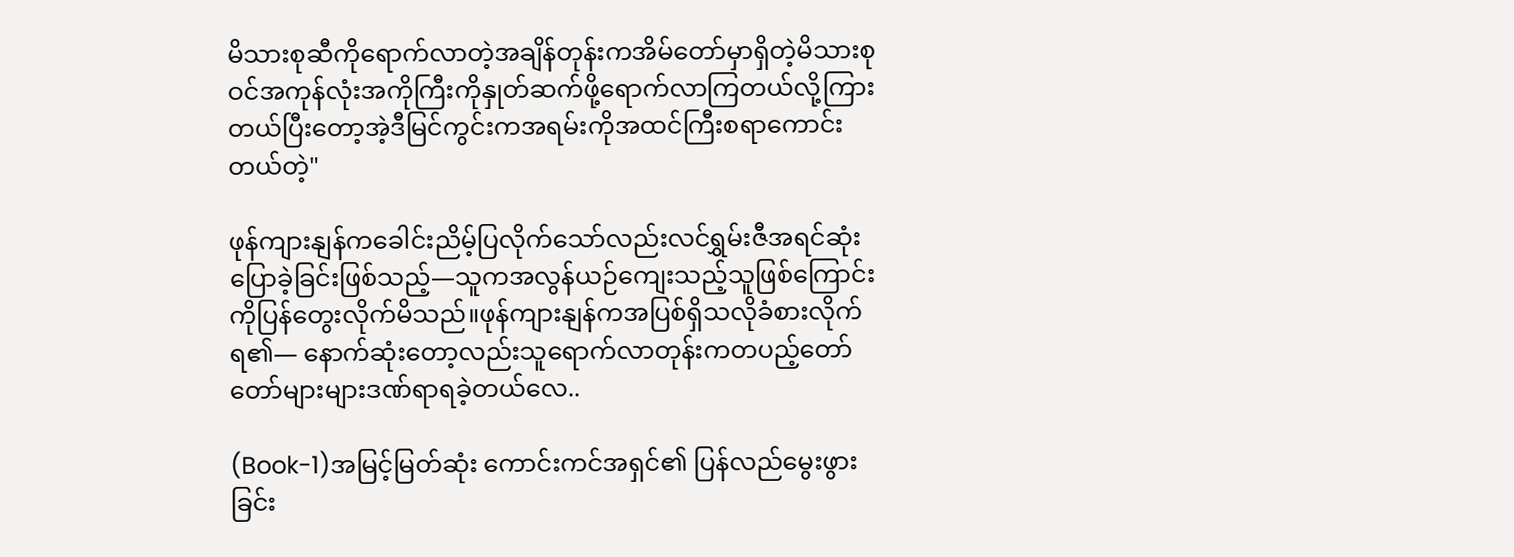မိသားစုဆီကိုရောက်လာတဲ့အချိန်တုန်းကအိမ်တော်မှာရှိတဲ့မိသားစုဝင်အကုန်လုံးအကိုကြီးကိုနှုတ်ဆက်ဖို့ရောက်လာကြတယ်လို့ကြားတယ်ပြီးတော့အဲ့ဒီမြင်ကွင်းကအရမ်းကိုအထင်ကြီးစရာကောင်းတယ်တဲ့"

ဖုန်ကျားနျန်ကခေါင်းညိမ့်ပြလိုက်သော်လည်းလင်ရွှမ်းဇီအရင်ဆုံးပြောခဲ့ခြင်းဖြစ်သည့်—သူကအလွန်ယဉ်ကျေးသည့်သူဖြစ်ကြောင်းကိုပြန်တွေးလိုက်မိသည်။ဖုန်ကျားနျန်ကအပြစ်ရှိသလိုခံစားလိုက်ရ၏— နောက်ဆုံးတော့လည်းသူရောက်လာတုန်းကတပည့်တော်တော်များများဒဏ်ရာရခဲ့တယ်လေ..

(Book-1)အမြင့်မြတ်ဆုံး ကောင်းကင်အရှင်၏ ပြန်လည်မွေးဖွားခြင်း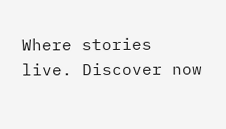Where stories live. Discover now